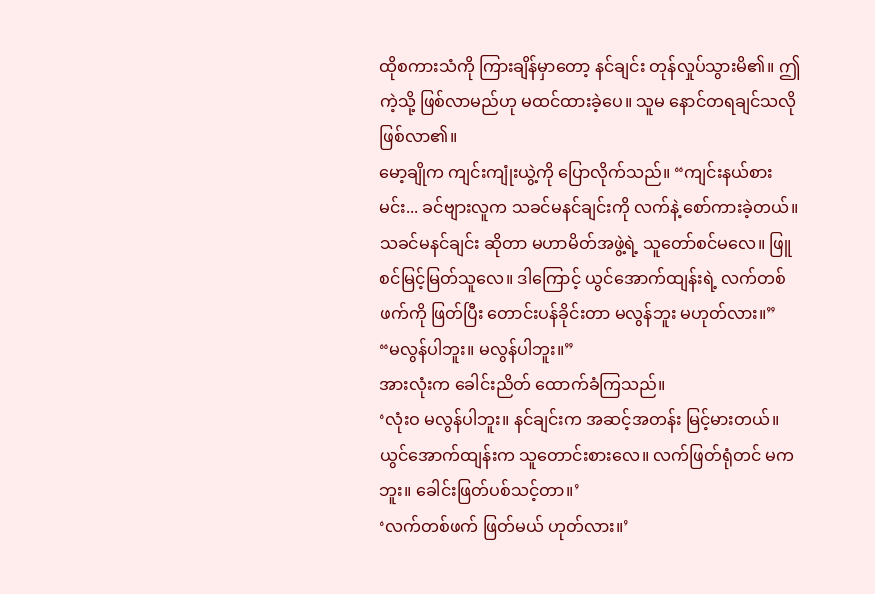ထိုစကားသံကို ကြားချိန်မှာတော့ နင်ချင်း တုန်လှုပ်သွားမိ၏။ ဤကဲ့သို့ ဖြစ်လာမည်ဟု မထင်ထားခဲ့ပေ။ သူမ နောင်တရချင်သလို ဖြစ်လာ၏။
မော့ချိုက ကျင်းကျုံးယွဲ့ကို ပြောလိုက်သည်။ “ကျင်းနယ်စားမင်း... ခင်ဗျားလူက သခင်မနင်ချင်းကို လက်နဲ့ စော်ကားခဲ့တယ်။ သခင်မနင်ချင်း ဆိုတာ မဟာမိတ်အဖွဲ့ရဲ့ သူတော်စင်မလေ။ ဖြူစင်မြင့်မြတ်သူလေ။ ဒါကြောင့် ယွင်အောက်ထျန်းရဲ့ လက်တစ်ဖက်ကို ဖြတ်ပြီး တောင်းပန်ခိုင်းတာ မလွန်ဘူး မဟုတ်လား။”
“မလွန်ပါဘူး။ မလွန်ပါဘူး။”
အားလုံးက ခေါင်းညိတ် ထောက်ခံကြသည်။
‘လုံးဝ မလွန်ပါဘူး။ နင်ချင်းက အဆင့်အတန်း မြင့်မားတယ်။ ယွင်အောက်ထျန်းက သူတောင်းစားလေ။ လက်ဖြတ်ရုံတင် မကဘူး။ ခေါင်းဖြတ်ပစ်သင့်တာ။’
‘လက်တစ်ဖက် ဖြတ်မယ် ဟုတ်လား။’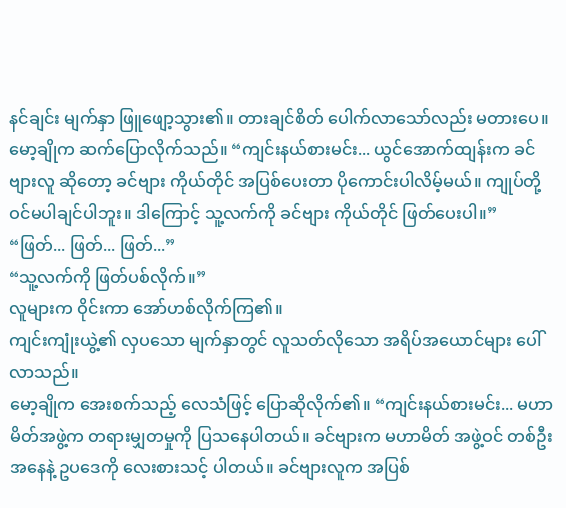နင်ချင်း မျက်နှာ ဖြူဖျော့သွား၏။ တားချင်စိတ် ပေါက်လာသော်လည်း မတားပေ။
မော့ချိုက ဆက်ပြောလိုက်သည်။ “ကျင်းနယ်စားမင်း... ယွင်အောက်ထျန်းက ခင်ဗျားလူ ဆိုတော့ ခင်ဗျား ကိုယ်တိုင် အပြစ်ပေးတာ ပိုကောင်းပါလိမ့်မယ်။ ကျုပ်တို့ ဝင်မပါချင်ပါဘူး။ ဒါကြောင့် သူ့လက်ကို ခင်ဗျား ကိုယ်တိုင် ဖြတ်ပေးပါ။”
“ဖြတ်... ဖြတ်... ဖြတ်...”
“သူ့လက်ကို ဖြတ်ပစ်လိုက်။”
လူများက ဝိုင်းကာ အော်ဟစ်လိုက်ကြ၏။
ကျင်းကျုံးယွဲ့၏ လှပသော မျက်နှာတွင် လူသတ်လိုသော အရိပ်အယောင်များ ပေါ်လာသည်။
မော့ချိုက အေးစက်သည့် လေသံဖြင့် ပြောဆိုလိုက်၏။ “ကျင်းနယ်စားမင်း... မဟာမိတ်အဖွဲ့က တရားမျှတမှုကို ပြသနေပါတယ်။ ခင်ဗျားက မဟာမိတ် အဖွဲ့ဝင် တစ်ဦး အနေနဲ့ ဥပဒေကို လေးစားသင့် ပါတယ်။ ခင်ဗျားလူက အပြစ်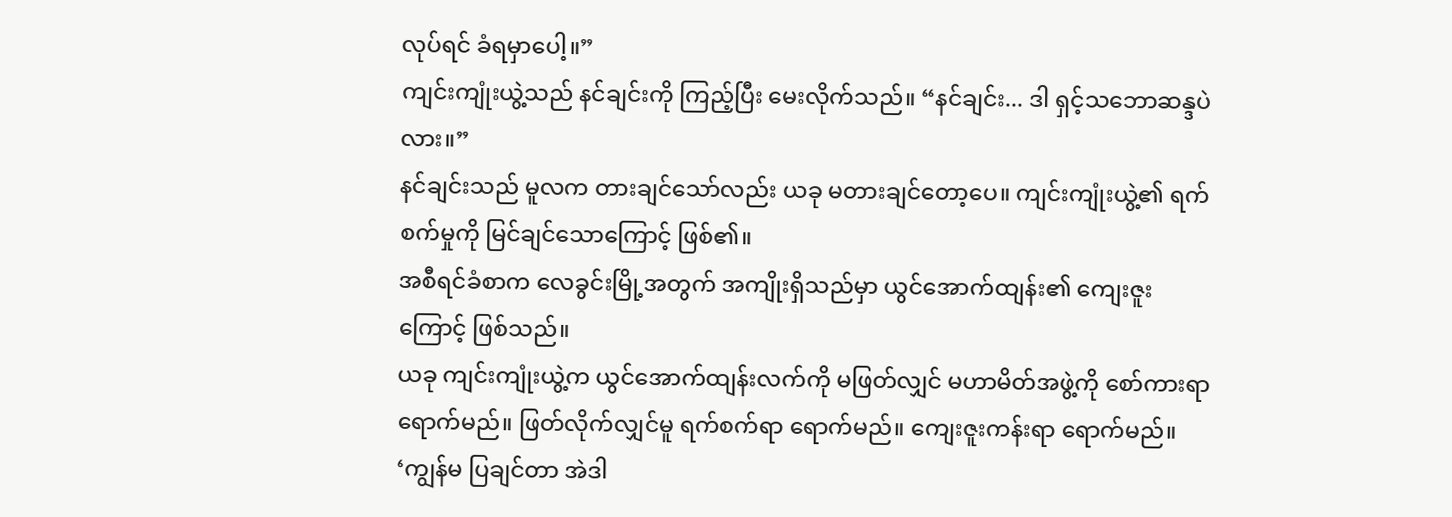လုပ်ရင် ခံရမှာပေါ့။”
ကျင်းကျုံးယွဲ့သည် နင်ချင်းကို ကြည့်ပြီး မေးလိုက်သည်။ “နင်ချင်း... ဒါ ရှင့်သဘောဆန္ဒပဲလား။”
နင်ချင်းသည် မူလက တားချင်သော်လည်း ယခု မတားချင်တော့ပေ။ ကျင်းကျုံးယွဲ့၏ ရက်စက်မှုကို မြင်ချင်သောကြောင့် ဖြစ်၏။
အစီရင်ခံစာက လေခွင်းမြို့အတွက် အကျိုးရှိသည်မှာ ယွင်အောက်ထျန်း၏ ကျေးဇူးကြောင့် ဖြစ်သည်။
ယခု ကျင်းကျုံးယွဲ့က ယွင်အောက်ထျန်းလက်ကို မဖြတ်လျှင် မဟာမိတ်အဖွဲ့ကို စော်ကားရာ ရောက်မည်။ ဖြတ်လိုက်လျှင်မူ ရက်စက်ရာ ရောက်မည်။ ကျေးဇူးကန်းရာ ရောက်မည်။
‘ကျွန်မ ပြချင်တာ အဲဒါ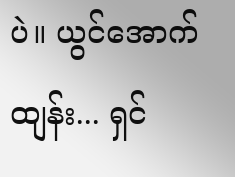ပဲ။ ယွင်အောက်ထျန်း... ရှင်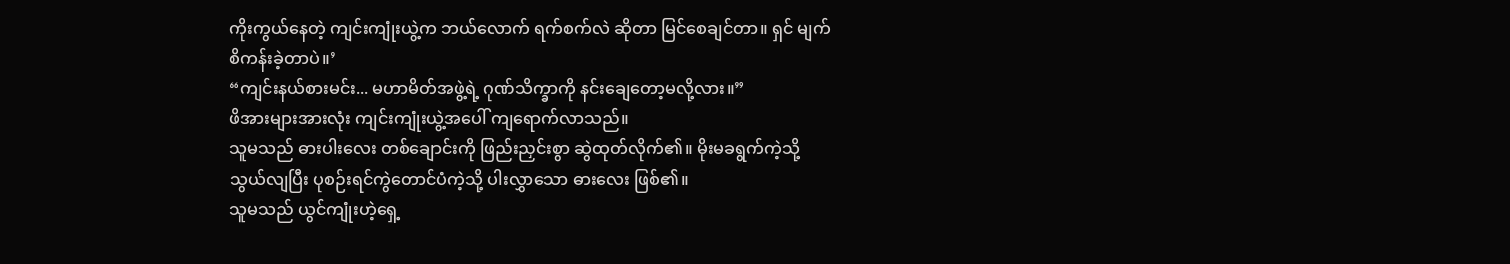ကိုးကွယ်နေတဲ့ ကျင်းကျုံးယွဲ့က ဘယ်လောက် ရက်စက်လဲ ဆိုတာ မြင်စေချင်တာ။ ရှင် မျက်စိကန်းခဲ့တာပဲ။’
“ကျင်းနယ်စားမင်း... မဟာမိတ်အဖွဲ့ရဲ့ ဂုဏ်သိက္ခာကို နင်းချေတော့မလို့လား။”
ဖိအားများအားလုံး ကျင်းကျုံးယွဲ့အပေါ် ကျရောက်လာသည်။
သူမသည် ဓားပါးလေး တစ်ချောင်းကို ဖြည်းညှင်းစွာ ဆွဲထုတ်လိုက်၏။ မိုးမခရွက်ကဲ့သို့ သွယ်လျပြီး ပုစဉ်းရင်ကွဲတောင်ပံကဲ့သို့ ပါးလွှာသော ဓားလေး ဖြစ်၏။
သူမသည် ယွင်ကျုံးဟဲ့ရှေ့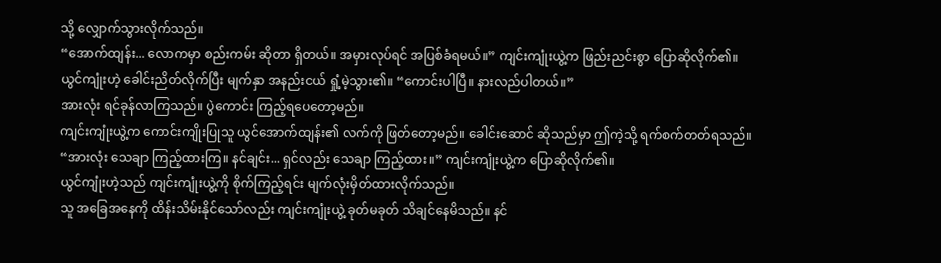သို့ လျှောက်သွားလိုက်သည်။
“အောက်ထျန်း... လောကမှာ စည်းကမ်း ဆိုတာ ရှိတယ်။ အမှားလုပ်ရင် အပြစ်ခံရမယ်။” ကျင်းကျုံးယွဲ့က ဖြည်းညင်းစွာ ပြောဆိုလိုက်၏။
ယွင်ကျုံးဟဲ့ ခေါင်းညိတ်လိုက်ပြီး မျက်နှာ အနည်းငယ် ရှုံ့မဲ့သွား၏။ “ကောင်းပါပြီ။ နားလည်ပါတယ်။”
အားလုံး ရင်ခုန်လာကြသည်။ ပွဲကောင်း ကြည့်ရပေတော့မည်။
ကျင်းကျုံးယွဲ့က ကောင်းကျိုးပြုသူ ယွင်အောက်ထျန်း၏ လက်ကို ဖြတ်တော့မည်။ ခေါင်းဆောင် ဆိုသည်မှာ ဤကဲ့သို့ ရက်စက်တတ်ရသည်။
“အားလုံး သေချာ ကြည့်ထားကြ။ နင်ချင်း... ရှင်လည်း သေချာ ကြည့်ထား။” ကျင်းကျုံးယွဲ့က ပြောဆိုလိုက်၏။
ယွင်ကျုံးဟဲ့သည် ကျင်းကျုံးယွဲ့ကို စိုက်ကြည့်ရင်း မျက်လုံးမှိတ်ထားလိုက်သည်။
သူ အခြေအနေကို ထိန်းသိမ်းနိုင်သော်လည်း ကျင်းကျုံးယွဲ့ ခုတ်မခုတ် သိချင်နေမိသည်။ နင်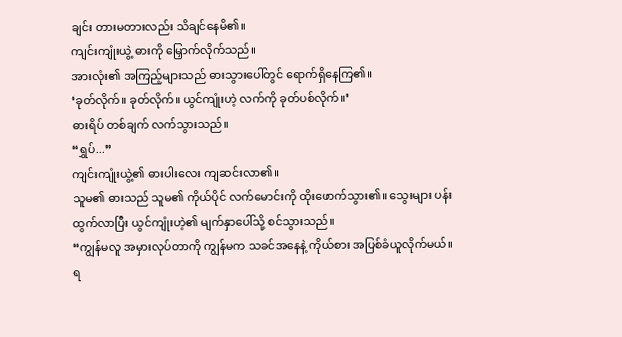ချင်း တားမတားလည်း သိချင်နေမိ၏။
ကျင်းကျုံးယွဲ့ ဓားကို မြှောက်လိုက်သည်။
အားလုံး၏ အကြည့်များသည် ဓားသွားပေါ်တွင် ရောက်ရှိနေကြ၏။
‘ခုတ်လိုက်။ ခုတ်လိုက်။ ယွင်ကျုံးဟဲ့ လက်ကို ခုတ်ပစ်လိုက်။’
ဓားရိပ် တစ်ချက် လက်သွားသည်။
“ရွှပ်...”
ကျင်းကျုံးယွဲ့၏ ဓားပါးလေး ကျဆင်းလာ၏။
သူမ၏ ဓားသည် သူမ၏ ကိုယ်ပိုင် လက်မောင်းကို ထိုးဖောက်သွား၏။ သွေးများ ပန်းထွက်လာပြီး ယွင်ကျုံးဟဲ့၏ မျက်နှာပေါ်သို့ စင်သွားသည်။
“ကျွန်မလူ အမှားလုပ်တာကို ကျွန်မက သခင်အနေနဲ့ ကိုယ်စား အပြစ်ခံယူလိုက်မယ်။ ရ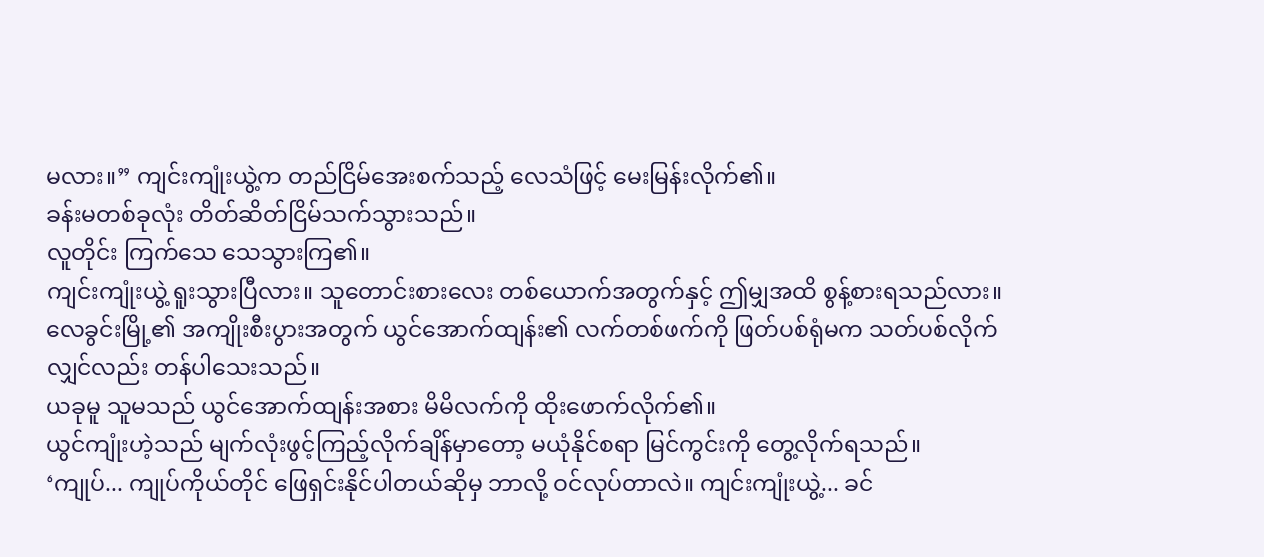မလား။” ကျင်းကျုံးယွဲ့က တည်ငြိမ်အေးစက်သည့် လေသံဖြင့် မေးမြန်းလိုက်၏။
ခန်းမတစ်ခုလုံး တိတ်ဆိတ်ငြိမ်သက်သွားသည်။
လူတိုင်း ကြက်သေ သေသွားကြ၏။
ကျင်းကျုံးယွဲ့ ရူးသွားပြီလား။ သူတောင်းစားလေး တစ်ယောက်အတွက်နှင့် ဤမျှအထိ စွန့်စားရသည်လား။
လေခွင်းမြို့၏ အကျိုးစီးပွားအတွက် ယွင်အောက်ထျန်း၏ လက်တစ်ဖက်ကို ဖြတ်ပစ်ရုံမက သတ်ပစ်လိုက်လျှင်လည်း တန်ပါသေးသည်။
ယခုမူ သူမသည် ယွင်အောက်ထျန်းအစား မိမိလက်ကို ထိုးဖောက်လိုက်၏။
ယွင်ကျုံးဟဲ့သည် မျက်လုံးဖွင့်ကြည့်လိုက်ချိန်မှာတော့ မယုံနိုင်စရာ မြင်ကွင်းကို တွေ့လိုက်ရသည်။
‘ကျုပ်... ကျုပ်ကိုယ်တိုင် ဖြေရှင်းနိုင်ပါတယ်ဆိုမှ ဘာလို့ ဝင်လုပ်တာလဲ။ ကျင်းကျုံးယွဲ့... ခင်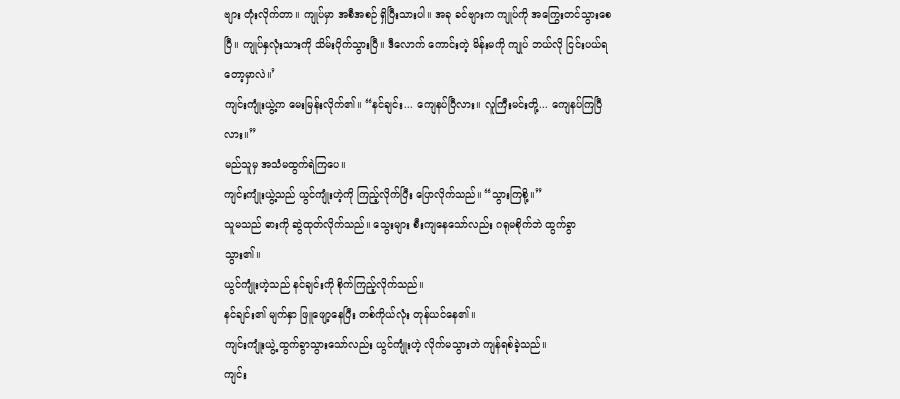ဗျား တုံးလိုက်တာ။ ကျုပ်မှာ အစီအစဉ် ရှိပြီးသားပါ။ အခု ခင်ဗျားက ကျုပ်ကို အကြွေးတင်သွားစေပြီ။ ကျုပ်နှလုံးသားကို သိမ်းပိုက်သွားပြီ။ ဒီလောက် ကောင်းတဲ့ မိန်းမကို ကျုပ် ဘယ်လို ငြင်းပယ်ရတော့မှာလဲ။’
ကျင်းကျုံးယွဲ့က မေးမြန်းလိုက်၏။ “နင်ချင်း... ကျေနပ်ပြီလား။ လူကြီးမင်းတို့... ကျေနပ်ကြပြီလား။”
မည်သူမှ အသံမထွက်ရဲကြပေ။
ကျင်းကျုံးယွဲ့သည် ယွင်ကျုံးဟဲ့ကို ကြည့်လိုက်ပြီး ပြောလိုက်သည်။ “သွားကြစို့။”
သူမသည် ဓားကို ဆွဲထုတ်လိုက်သည်။ သွေးများ စီးကျနေသော်လည်း ဂရုမစိုက်ဘဲ ထွက်ခွာသွား၏။
ယွင်ကျုံးဟဲ့သည် နင်ချင်းကို စိုက်ကြည့်လိုက်သည်။
နင်ချင်း၏ မျက်နှာ ဖြူဖျော့နေပြီး တစ်ကိုယ်လုံး တုန်ယင်နေ၏။
ကျင်းကျုံးယွဲ့ ထွက်ခွာသွားသော်လည်း ယွင်ကျုံးဟဲ့ လိုက်မသွားဘဲ ကျန်ရစ်ခဲ့သည်။
ကျင်း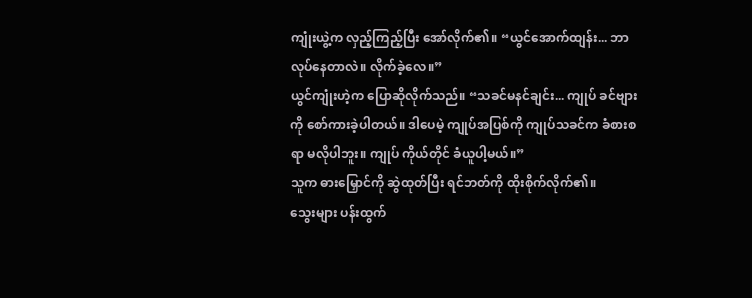ကျုံးယွဲ့က လှည့်ကြည့်ပြီး အော်လိုက်၏။ “ယွင်အောက်ထျန်း... ဘာလုပ်နေတာလဲ။ လိုက်ခဲ့လေ။”
ယွင်ကျုံးဟဲ့က ပြောဆိုလိုက်သည်။ “သခင်မနင်ချင်း... ကျုပ် ခင်ဗျားကို စော်ကားခဲ့ပါတယ်။ ဒါပေမဲ့ ကျုပ်အပြစ်ကို ကျုပ်သခင်က ခံစားစရာ မလိုပါဘူး။ ကျုပ် ကိုယ်တိုင် ခံယူပါ့မယ်။”
သူက ဓားမြှောင်ကို ဆွဲထုတ်ပြီး ရင်ဘတ်ကို ထိုးစိုက်လိုက်၏။
သွေးများ ပန်းထွက်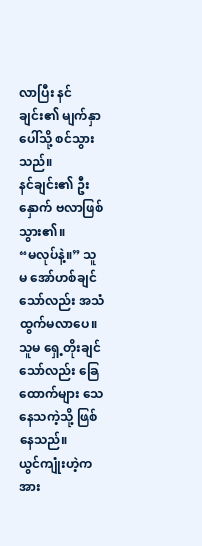လာပြီး နင်ချင်း၏ မျက်နှာပေါ်သို့ စင်သွားသည်။
နင်ချင်း၏ ဦးနှောက် ဗလာဖြစ်သွား၏။
“မလုပ်နဲ့။” သူမ အော်ဟစ်ချင်သော်လည်း အသံထွက်မလာပေ။ သူမ ရှေ့တိုးချင်သော်လည်း ခြေထောက်များ သေနေသကဲ့သို့ ဖြစ်နေသည်။
ယွင်ကျုံးဟဲ့က အား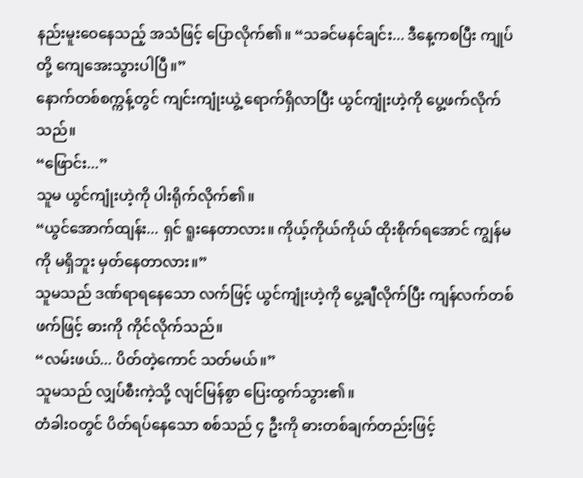နည်းမူးဝေနေသည့် အသံဖြင့် ပြောလိုက်၏။ “သခင်မနင်ချင်း... ဒီနေ့ကစပြီး ကျုပ်တို့ ကျေအေးသွားပါပြီ။”
နောက်တစ်စက္ကန့်တွင် ကျင်းကျုံးယွဲ့ ရောက်ရှိလာပြီး ယွင်ကျုံးဟဲ့ကို ပွေ့ဖက်လိုက်သည်။
“ဖြောင်း...”
သူမ ယွင်ကျုံးဟဲ့ကို ပါးရိုက်လိုက်၏။
“ယွင်အောက်ထျန်း... ရှင် ရူးနေတာလား။ ကိုယ့်ကိုယ်ကိုယ် ထိုးစိုက်ရအောင် ကျွန်မကို မရှိဘူး မှတ်နေတာလား။”
သူမသည် ဒဏ်ရာရနေသော လက်ဖြင့် ယွင်ကျုံးဟဲ့ကို ပွေ့ချီလိုက်ပြီး ကျန်လက်တစ်ဖက်ဖြင့် ဓားကို ကိုင်လိုက်သည်။
“လမ်းဖယ်... ပိတ်တဲ့ကောင် သတ်မယ်။”
သူမသည် လျှပ်စီးကဲ့သို့ လျင်မြန်စွာ ပြေးထွက်သွား၏။
တံခါးဝတွင် ပိတ်ရပ်နေသော စစ်သည် ၄ ဦးကို ဓားတစ်ချက်တည်းဖြင့်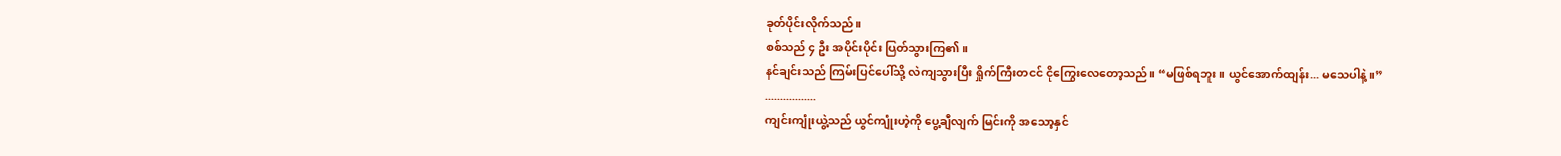ခုတ်ပိုင်းလိုက်သည်။
စစ်သည် ၄ ဦး အပိုင်းပိုင်း ပြတ်သွားကြ၏။
နင်ချင်းသည် ကြမ်းပြင်ပေါ်သို့ လဲကျသွားပြီး ရှိုက်ကြီးတငင် ငိုကြွေးလေတော့သည်။ “မဖြစ်ရဘူး။ ယွင်အောက်ထျန်း... မသေပါနဲ့။”
.................
ကျင်းကျုံးယွဲ့သည် ယွင်ကျုံးဟဲ့ကို ပွေ့ချီလျက် မြင်းကို အသော့နှင်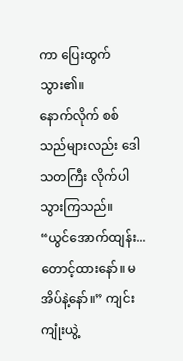ကာ ပြေးထွက်သွား၏။
နောက်လိုက် စစ်သည်များလည်း ဒေါသတကြီး လိုက်ပါသွားကြသည်။
“ယွင်အောက်ထျန်း... တောင့်ထားနော်။ မအိပ်နဲ့နော်။” ကျင်းကျုံးယွဲ့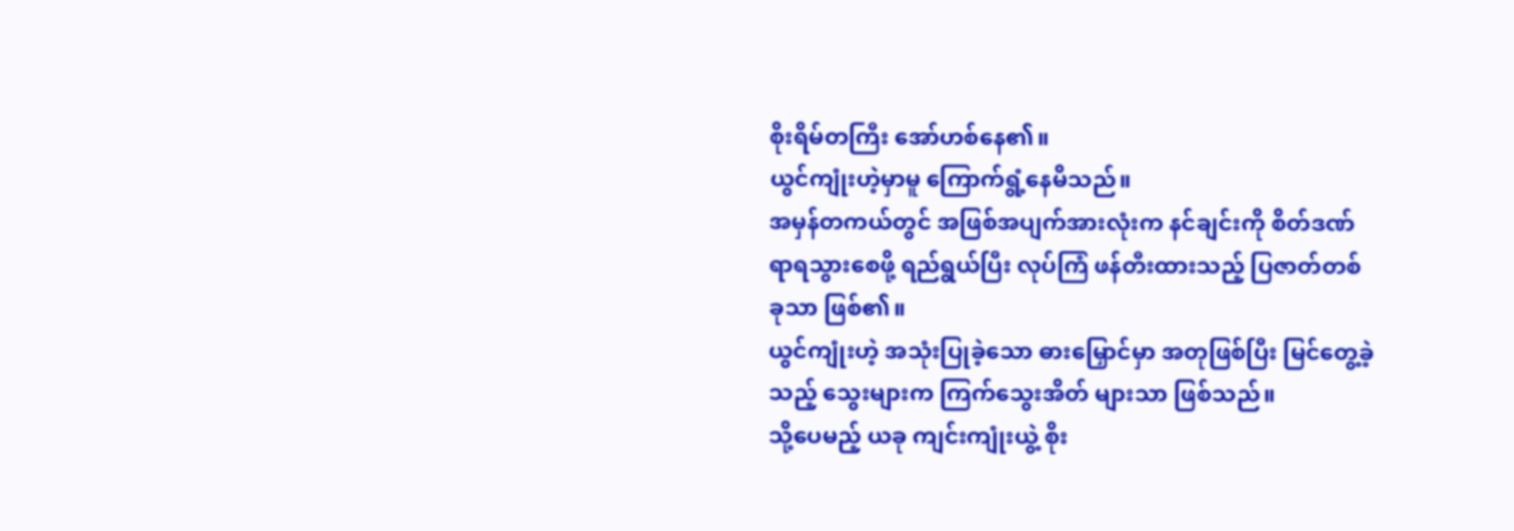စိုးရိမ်တကြီး အော်ဟစ်နေ၏။
ယွင်ကျုံးဟဲ့မှာမူ ကြောက်ရွံ့နေမိသည်။
အမှန်တကယ်တွင် အဖြစ်အပျက်အားလုံးက နင်ချင်းကို စိတ်ဒဏ်ရာရသွားစေဖို့ ရည်ရွယ်ပြီး လုပ်ကြံ ဖန်တီးထားသည့် ပြဇာတ်တစ်ခုသာ ဖြစ်၏။
ယွင်ကျုံးဟဲ့ အသုံးပြုခဲ့သော ဓားမြှောင်မှာ အတုဖြစ်ပြီး မြင်တွေ့ခဲ့သည့် သွေးများက ကြက်သွေးအိတ် များသာ ဖြစ်သည်။
သို့ပေမည့် ယခု ကျင်းကျုံးယွဲ့ စိုး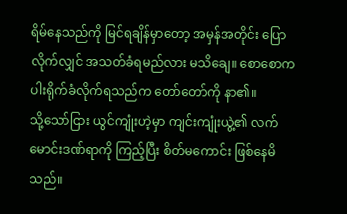ရိမ်နေသည်ကို မြင်ရချိန်မှာတော့ အမှန်အတိုင်း ပြောလိုက်လျှင် အသတ်ခံရမည်လား မသိချေ။ စောစောက ပါးရိုက်ခံလိုက်ရသည်က တော်တော်ကို နာ၏။
သို့သော်ငြား ယွင်ကျုံးဟဲ့မှာ ကျင်းကျုံးယွဲ့၏ လက်မောင်းဒဏ်ရာကို ကြည့်ပြီး စိတ်မကောင်း ဖြစ်နေမိသည်။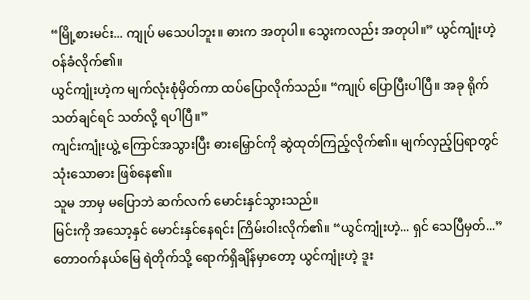“မြို့စားမင်း... ကျုပ် မသေပါဘူး။ ဓားက အတုပါ။ သွေးကလည်း အတုပါ။” ယွင်ကျုံးဟဲ့ ဝန်ခံလိုက်၏။
ယွင်ကျုံးဟဲ့က မျက်လုံးစုံမှိတ်ကာ ထပ်ပြောလိုက်သည်။ “ကျုပ် ပြောပြီးပါပြီ။ အခု ရိုက်သတ်ချင်ရင် သတ်လို့ ရပါပြီ။”
ကျင်းကျုံးယွဲ့ ကြောင်အသွားပြီး ဓားမြှောင်ကို ဆွဲထုတ်ကြည့်လိုက်၏။ မျက်လှည့်ပြရာတွင် သုံးသောဓား ဖြစ်နေ၏။
သူမ ဘာမှ မပြောဘဲ ဆက်လက် မောင်းနှင်သွားသည်။
မြင်းကို အသော့နှင် မောင်းနှင်နေရင်း ကြိမ်းဝါးလိုက်၏။ “ယွင်ကျုံးဟဲ့... ရှင် သေပြီမှတ်...”
တောဝက်နယ်မြေ ရဲတိုက်သို့ ရောက်ရှိချိန်မှာတော့ ယွင်ကျုံးဟဲ့ ဒူး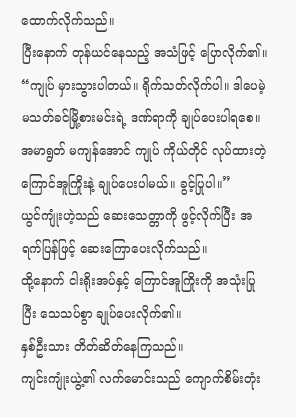ထောက်လိုက်သည်။
ပြီးနောက် တုန်ယင်နေသည့် အသံဖြင့် ပြောလိုက်၏။ “ကျုပ် မှားသွားပါတယ်။ ရိုက်သတ်လိုက်ပါ။ ဒါပေမဲ့ မသတ်ခင်မြို့စားမင်းရဲ့ ဒဏ်ရာကို ချုပ်ပေးပါရစေ။ အမာရွတ် မကျန်အောင် ကျုပ် ကိုယ်တိုင် လုပ်ထားတဲ့ ကြောင်အူကြိုးနဲ့ ချုပ်ပေးပါမယ်။ ခွင့်ပြုပါ။”
ယွင်ကျုံးဟဲ့သည် ဆေးသေတ္တာကို ဖွင့်လိုက်ပြီး အရက်ပြန်ဖြင့် ဆေးကြောပေးလိုက်သည်။
ထို့နောက် ငါးရိုးအပ်နှင့် ကြောင်အူကြိုးကို အသုံးပြုပြီး သေသပ်စွာ ချုပ်ပေးလိုက်၏။
နှစ်ဦးသား တိတ်ဆိတ်နေကြသည်။
ကျင်းကျုံးယွဲ့၏ လက်မောင်းသည် ကျောက်စိမ်းတုံး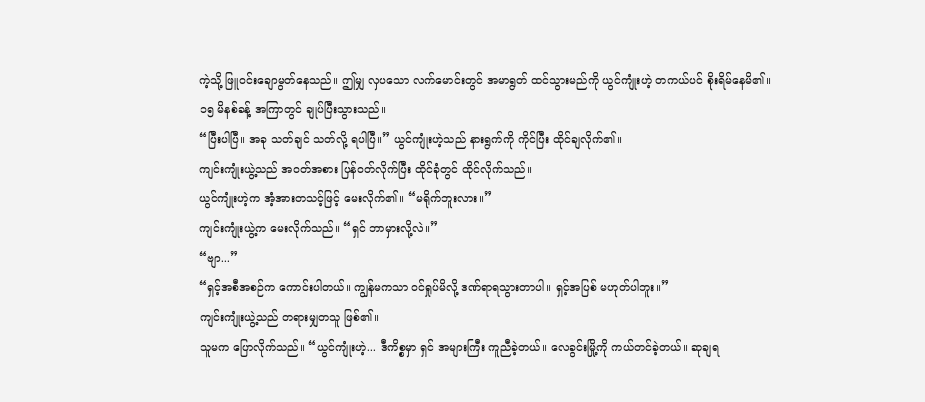ကဲ့သို့ ဖြူဝင်းချောမွတ်နေသည်။ ဤမျှ လှပသော လက်မောင်းတွင် အမာရွတ် ထင်သွားမည်ကို ယွင်ကျုံးဟဲ့ တကယ်ပင် စိုးရိမ်နေမိ၏။
၁၅ မိနစ်ခန့် အကြာတွင် ချုပ်ပြီးသွားသည်။
“ပြီးပါပြီ။ အခု သတ်ချင် သတ်လို့ ရပါပြီ။” ယွင်ကျုံးဟဲ့သည် နားရွက်ကို ကိုင်ပြီး ထိုင်ချလိုက်၏။
ကျင်းကျုံးယွဲ့သည် အဝတ်အစား ပြန်ဝတ်လိုက်ပြီး ထိုင်ခုံတွင် ထိုင်လိုက်သည်။
ယွင်ကျုံးဟဲ့က အံ့အားတသင့်ဖြင့် မေးလိုက်၏။ “မရိုက်ဘူးလား။”
ကျင်းကျုံးယွဲ့က မေးလိုက်သည်။ “ရှင် ဘာမှားလို့လဲ။”
“ဗျာ...”
“ရှင့်အစီအစဉ်က ကောင်းပါတယ်။ ကျွန်မကသာ ဝင်ရှုပ်မိလို့ ဒဏ်ရာရသွားတာပါ။ ရှင့်အပြစ် မဟုတ်ပါဘူး။”
ကျင်းကျုံးယွဲ့သည် တရားမျှတသူ ဖြစ်၏။
သူမက ပြောလိုက်သည်။ “ယွင်ကျုံးဟဲ့... ဒီကိစ္စမှာ ရှင် အများကြီး ကူညီခဲ့တယ်။ လေခွင်းမြို့ကို ကယ်တင်ခဲ့တယ်။ ဆုချရ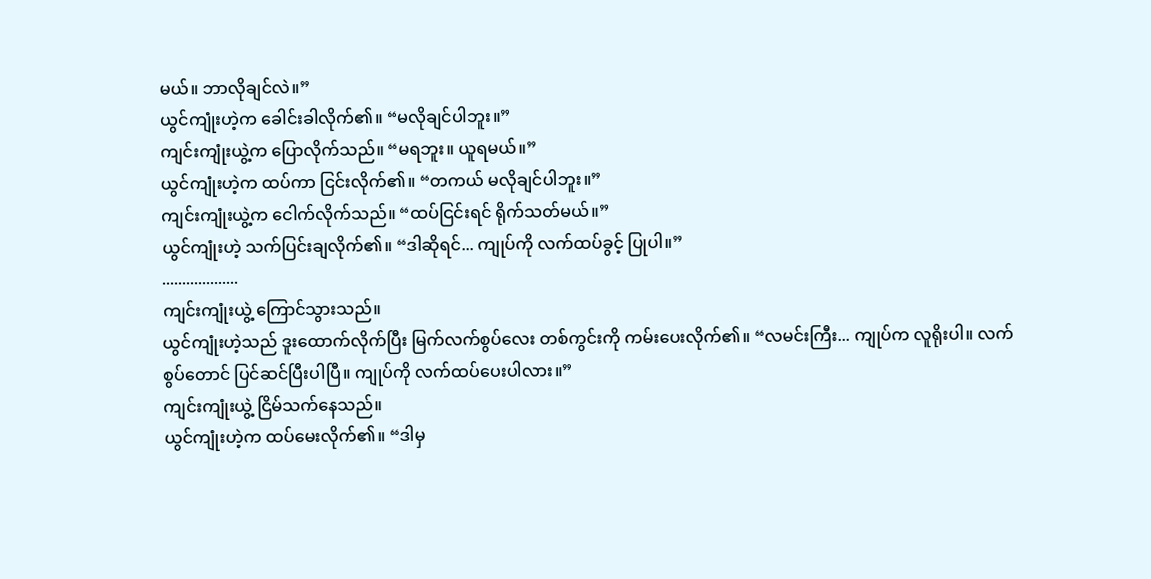မယ်။ ဘာလိုချင်လဲ။”
ယွင်ကျုံးဟဲ့က ခေါင်းခါလိုက်၏။ “မလိုချင်ပါဘူး။”
ကျင်းကျုံးယွဲ့က ပြောလိုက်သည်။ “မရဘူး။ ယူရမယ်။”
ယွင်ကျုံးဟဲ့က ထပ်ကာ ငြင်းလိုက်၏။ “တကယ် မလိုချင်ပါဘူး။”
ကျင်းကျုံးယွဲ့က ငေါက်လိုက်သည်။ “ထပ်ငြင်းရင် ရိုက်သတ်မယ်။”
ယွင်ကျုံးဟဲ့ သက်ပြင်းချလိုက်၏။ “ဒါဆိုရင်... ကျုပ်ကို လက်ထပ်ခွင့် ပြုပါ။”
...................
ကျင်းကျုံးယွဲ့ ကြောင်သွားသည်။
ယွင်ကျုံးဟဲ့သည် ဒူးထောက်လိုက်ပြီး မြက်လက်စွပ်လေး တစ်ကွင်းကို ကမ်းပေးလိုက်၏။ “လမင်းကြီး... ကျုပ်က လူရိုးပါ။ လက်စွပ်တောင် ပြင်ဆင်ပြီးပါပြီ။ ကျုပ်ကို လက်ထပ်ပေးပါလား။”
ကျင်းကျုံးယွဲ့ ငြိမ်သက်နေသည်။
ယွင်ကျုံးဟဲ့က ထပ်မေးလိုက်၏။ “ဒါမှ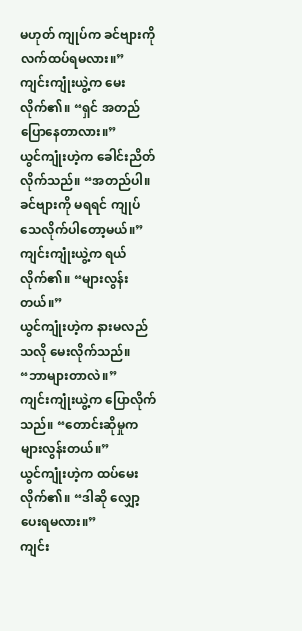မဟုတ် ကျုပ်က ခင်ဗျားကို လက်ထပ်ရမလား။”
ကျင်းကျုံးယွဲ့က မေးလိုက်၏။ “ရှင် အတည်ပြောနေတာလား။”
ယွင်ကျုံးဟဲ့က ခေါင်းညိတ်လိုက်သည်။ “အတည်ပါ။ ခင်ဗျားကို မရရင် ကျုပ် သေလိုက်ပါတော့မယ်။”
ကျင်းကျုံးယွဲ့က ရယ်လိုက်၏။ “များလွန်းတယ်။”
ယွင်ကျုံးဟဲ့က နားမလည်သလို မေးလိုက်သည်။ “ဘာများတာလဲ။”
ကျင်းကျုံးယွဲ့က ပြောလိုက်သည်။ “တောင်းဆိုမှုက များလွန်းတယ်။”
ယွင်ကျုံးဟဲ့က ထပ်မေးလိုက်၏။ “ဒါဆို လျှော့ပေးရမလား။”
ကျင်း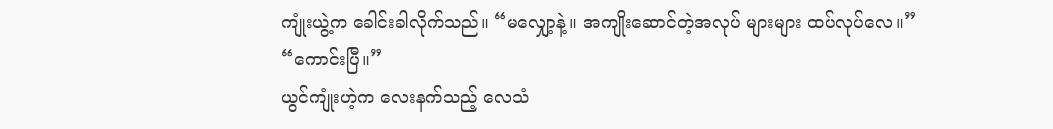ကျုံးယွဲ့က ခေါင်းခါလိုက်သည်။ “မလျှော့နဲ့။ အကျိုးဆောင်တဲ့အလုပ် များများ ထပ်လုပ်လေ။”
“ကောင်းပြီ။”
ယွင်ကျုံးဟဲ့က လေးနက်သည့် လေသံ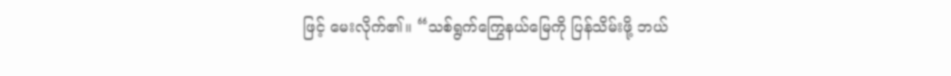ဖြင့် မေးလိုက်၏။ “သစ်ရွက်ကြွေနယ်မြေကို ပြန်သိမ်းဖို့ ဘယ်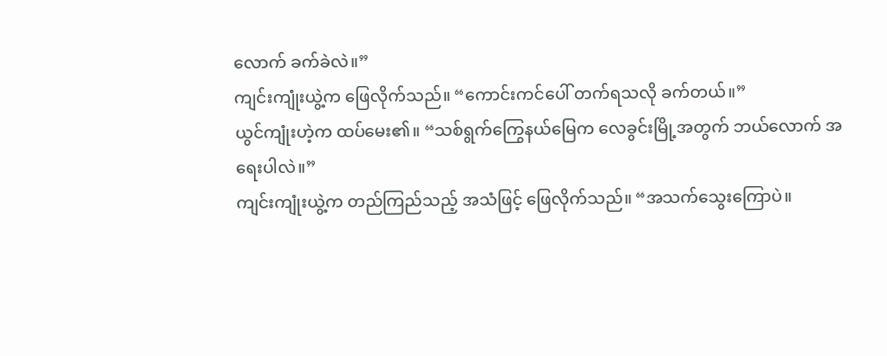လောက် ခက်ခဲလဲ။”
ကျင်းကျုံးယွဲ့က ဖြေလိုက်သည်။ “ကောင်းကင်ပေါ် တက်ရသလို ခက်တယ်။”
ယွင်ကျုံးဟဲ့က ထပ်မေး၏။ “သစ်ရွက်ကြွေနယ်မြေက လေခွင်းမြို့အတွက် ဘယ်လောက် အရေးပါလဲ။”
ကျင်းကျုံးယွဲ့က တည်ကြည်သည့် အသံဖြင့် ဖြေလိုက်သည်။ “အသက်သွေးကြောပဲ။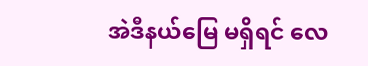အဲဒီနယ်မြေ မရှိရင် လေ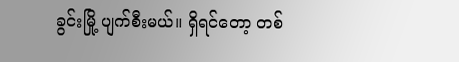ခွင်းမြို့ ပျက်စီးမယ်။ ရှိရင်တော့ တစ်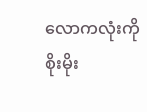လောကလုံးကို စိုးမိုး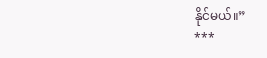နိုင်မယ်။”
***